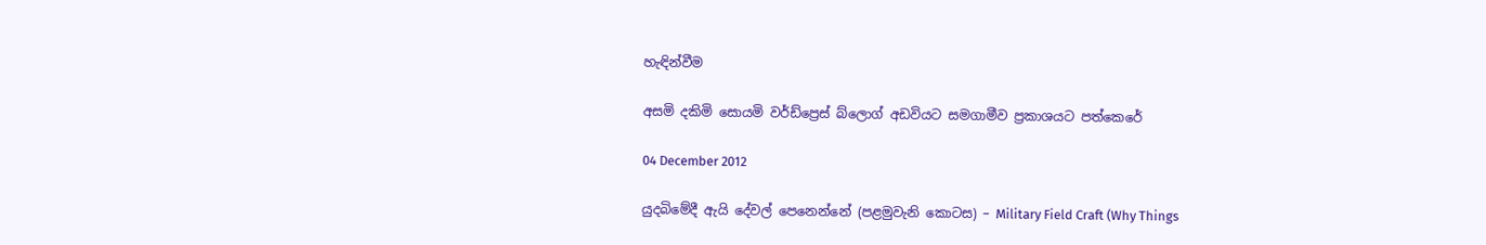හැඳින්වීම

අසමි දකිමි සොයමි වර්ඩ්ප්‍රෙස් බ්ලොග් අඩවියට සමගාමීව ප්‍රකාශයට පත්කෙරේ

04 December 2012

යුදබිමේදී ඇයි දේවල් පෙනෙන්නේ (පළමුවැනි කොටස) – Military Field Craft (Why Things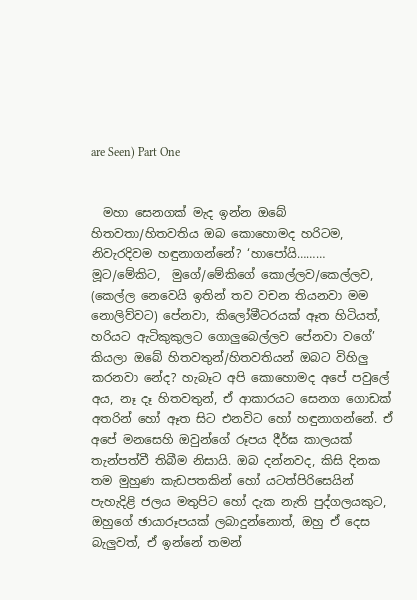are Seen) Part One


  මහා සෙනගක් මැද ඉන්න ඔබේ හිතවතා/හිතවතිය ඔබ කොහොමද හරිටම, නිවැරදිවම හඳුනාගන්නේ? ‘හාපෝයි……… මූට/මේකිට,  මුගේ/මේකිගේ කොල්ලව/කෙල්ලව, (කෙල්ල නෙවෙයි ඉතින් තව වචන තියනවා මම නොලිව්වට) පේනවා, කිලෝමීටරයක් ඈත හිටියත්, හරියට ඇටිකුකුලට ගොලුබෙල්ලව පේනවා වගේ’ කියලා ඔබේ හිතවතුන්/හිතවතියන් ඔබට විහිලු කරනවා නේද? හැබෑට අපි කොහොමද අපේ පවුලේ අය, නෑ දෑ හිතවතුන්, ඒ ආකාරයට සෙනග ගොඩක් අතරින් හෝ ඈත සිට එනවිට හෝ හඳුනාගන්නේ. ඒ අපේ මනසෙහි ඔවුන්ගේ රූපය දීර්ඝ කාලයක් තැන්පත්වී තිබීම නිසායි. ඔබ දන්නවද, කිසි දිනක තම මුහුණ කැඩපතකින් හෝ යටත්පිරිසෙයින් පැහැදිළි ජලය මතුපිට හෝ දැක නැති පුද්ගලයකුට, ඔහුගේ ඡායාරූපයක් ලබාදුන්නොත්, ඔහු ඒ දෙස බැලුවත්, ඒ ඉන්නේ තමන්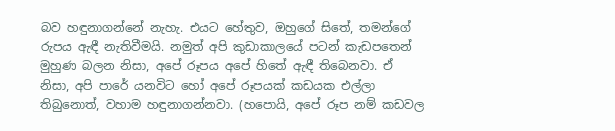බව හඳුනාගන්නේ නැහැ. එයට හේතුව, ඔහුගේ සිතේ, තමන්ගේ රුපය ඇඳී නැතිවීමයි. නමුත් අපි කුඩාකාලයේ පටන් කැඩපතෙන් මුහුණ බලන නිසා, අපේ රූපය අපේ හිතේ ඇඳී තිබෙනවා. ඒ නිසා, අපි පාරේ යනවිට හෝ අපේ රූපයක් කඩයක එල්ලා තිබුනොත්, වහාම හඳුනාගන්නවා. (හපොයි, අපේ රූප නම් කඩවල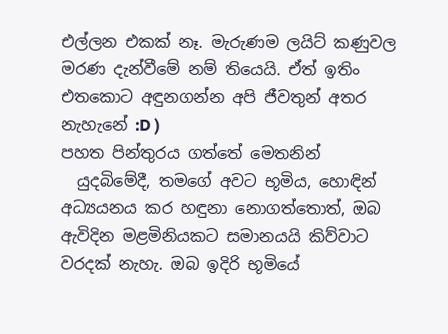එල්ලන එකක් නෑ. මැරුණම ලයිට් කණුවල මරණ දැන්වීමේ නම් තියෙයි. ඒත් ඉතිං එතකොට අඳුනගන්න අපි ජීවතුන් අතර නැහැනේ :D )
පහත පින්තුරය ගත්තේ මෙතනින්
  යුදබිමේදී, තමගේ අවට භූමිය, හොඳින් අධ්‍යයනය කර හඳුනා නොගත්තොත්, ඔබ ඇවිදින මළමිනියකට සමානයයි කිව්වාට වරදක් නැහැ. ඔබ ඉදිරි භූමියේ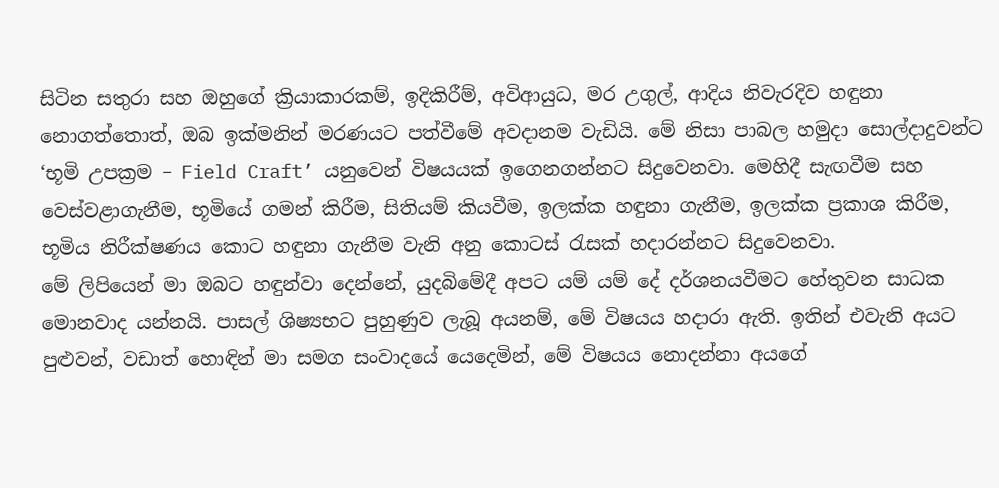සිටින සතුරා සහ ඔහුගේ ක්‍රියාකාරකම්, ඉදිකිරීම්, අවිආයුධ, මර උගුල්, ආදිය නිවැරදිව හඳුනා නොගත්තොත්, ඔබ ඉක්මනින් මරණයට පත්වීමේ අවදානම වැඩියි. මේ නිසා පාබල හමුදා සොල්දාදුවන්ට ‘භූමි උපක්‍රම – Field Craft’ යනුවෙන් විෂයයක් ඉගෙනගන්නට සිදුවෙනවා. මෙහිදී සැඟවීම සහ වෙස්වළාගැනීම, භූමියේ ගමන් කිරීම, සිතියම් කියවීම, ඉලක්ක හඳුනා ගැනීම, ඉලක්ක ප්‍රකාශ කිරීම, භූමිය නිරීක්ෂණය කොට හඳුනා ගැනීම වැනි අනු කොටස් රැසක් හදාරන්නට සිදුවෙනවා.
මේ ලිපියෙන් මා ඔබට හඳුන්වා දෙන්නේ, යුදබිමේදී අපට යම් යම් දේ දර්ශනයවීමට හේතුවන සාධක මොනවාද යන්නයි. පාසල් ශිෂ්‍යභට පුහුණුව ලැබූ අයනම්, මේ විෂයය හදාරා ඇති. ඉතින් එවැනි අයට පුළුවන්, වඩාත් හොඳින් මා සමග සංවාදයේ යෙදෙමින්, මේ විෂයය නොදන්නා අයගේ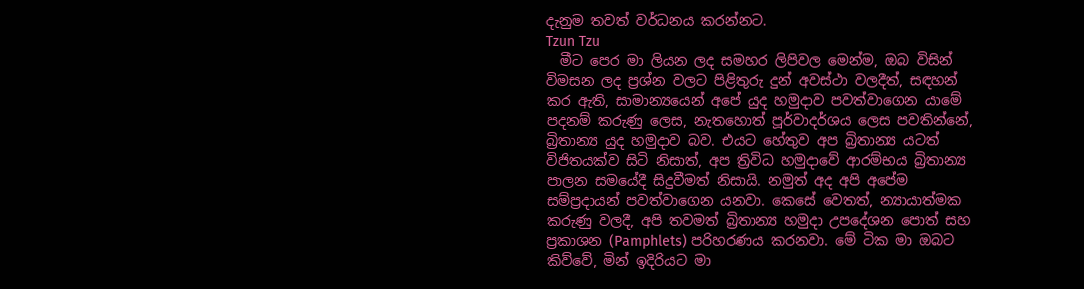දැනුම තවත් වර්ධනය කරන්නට.
Tzun Tzu
  මීට පෙර මා ලියන ලද සමහර ලිපිවල මෙන්ම, ඔබ විසින් විමසන ලද ප්‍රශ්න වලට පිළිතුරු දුන් අවස්ථා වලදීත්, සඳහන් කර ඇති, සාමාන්‍යයෙන් අපේ යුද හමුදාව පවත්වාගෙන යාමේ පදනම් කරුණු ලෙස, නැතහොත් පූර්වාදර්ශය ලෙස පවතින්නේ, බ්‍රිතාන්‍ය යුද හමුදාව බව. එයට හේතුව අප බ්‍රිතාන්‍ය යටත් විජිතයක්ව සිටි නිසාත්, අප‍ ත්‍රිවිධ හමුදාවේ ආරම්භය බ්‍රිතාන්‍ය පාලන සමයේදී සිදුවීමත් නිසායි. නමුත් අද අපි අපේම සම්ප්‍රදායන් පවත්වාගෙන යනවා. කෙසේ වෙතත්, න්‍යායාත්මක කරුණු වලදී, අපි තවමත් බ්‍රිතාන්‍ය හමුදා උපදේශන පොත් සහ ප්‍රකාශන (Pamphlets) පරිහරණය කරනවා. මේ ටික මා ඔබට කිව්වේ, මින් ඉදිරියට මා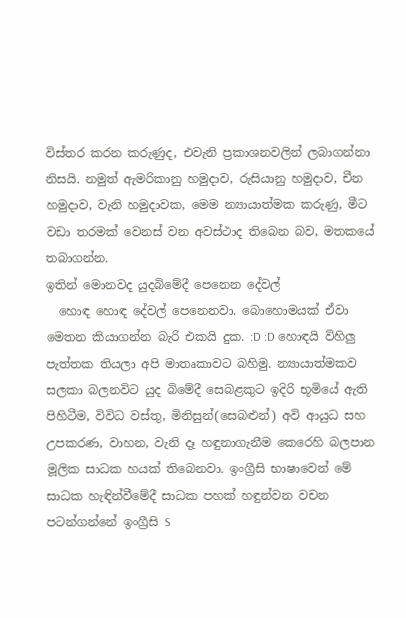විස්තර කරන කරුණුද, එවැනි ප්‍රකාශනවලින් ලබාගන්නා නිසයි. නමුත් ඇමරිකානු හමුදාව, රුසියානු හමුදාව, චීන හමුදාව, වැනි හමුදාවක, මෙම න්‍යායාත්මක කරුණු, මීට වඩා තරමක් වෙනස් වන අවස්ථාද තිබෙන බව, මතකයේ තබාගන්න.
ඉතින් මොනවද යුදබිමේදී පෙනෙන දේවල්
  හොඳ හොඳ දේවල් පෙනෙනවා. බොහොමයක් ඒවා මෙතන කියාගන්න බැරි එකයි දුක. :D :D හොඳයි විහිලු පැත්තක තියලා අපි මාතෘකාවට බහිමු. න්‍යායාත්මකව සලකා බලනවිට යුද බිමේදී සෙබළකුට ඉදිරි භූමියේ ඇති පිහිටීම, විවිධ වස්තු, මිනිසුන්(සෙබළුන්) අවි ආයුධ සහ උපකරණ, වාහන, වැනි දෑ හඳුනාගැනීම කෙරෙහි බලපාන මූලික සාධක හයක් තිබෙනවා. ඉංග්‍රීසි භාෂාවෙන් මේ සාධක හැඳින්වීමේදී සාධක පහක් හඳුන්වන වචන පටන්ගන්නේ ඉංග්‍රීසි S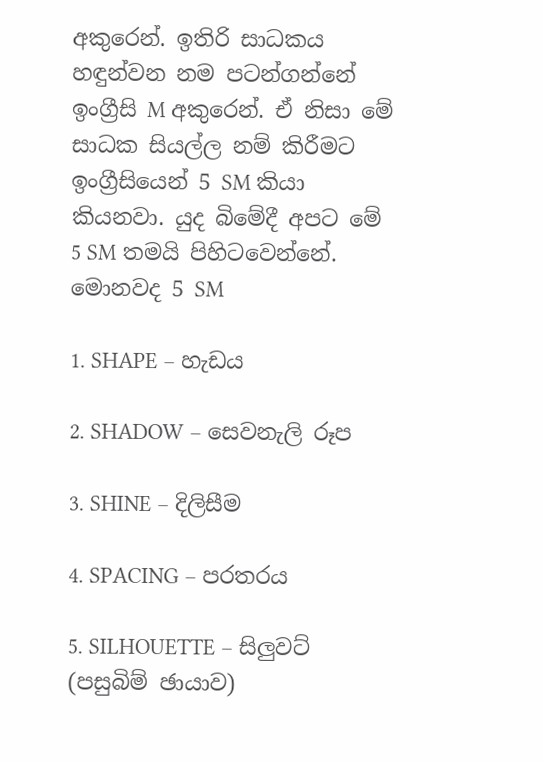අකුරෙන්. ඉතිරි සාධකය හඳුන්වන නම පටන්ගන්නේ ඉංග්‍රීසි M අකුරෙන්. ඒ නිසා මේ සාධක සියල්ල නම් කිරීමට ඉංග්‍රීසියෙන් 5 SM කියා කියනවා. යුද බිමේදී අපට මේ 5 SM තමයි පිහිටවෙන්නේ.
මොනවද 5 SM

1. SHAPE – හැඩය

2. SHADOW – සෙවනැලි රූප

3. SHINE – දිලිසීම

4. SPACING – පරතරය

5. SILHOUETTE – සිලුවට් (පසුබිම් ඡායාව)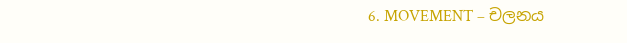6. MOVEMENT – චලනය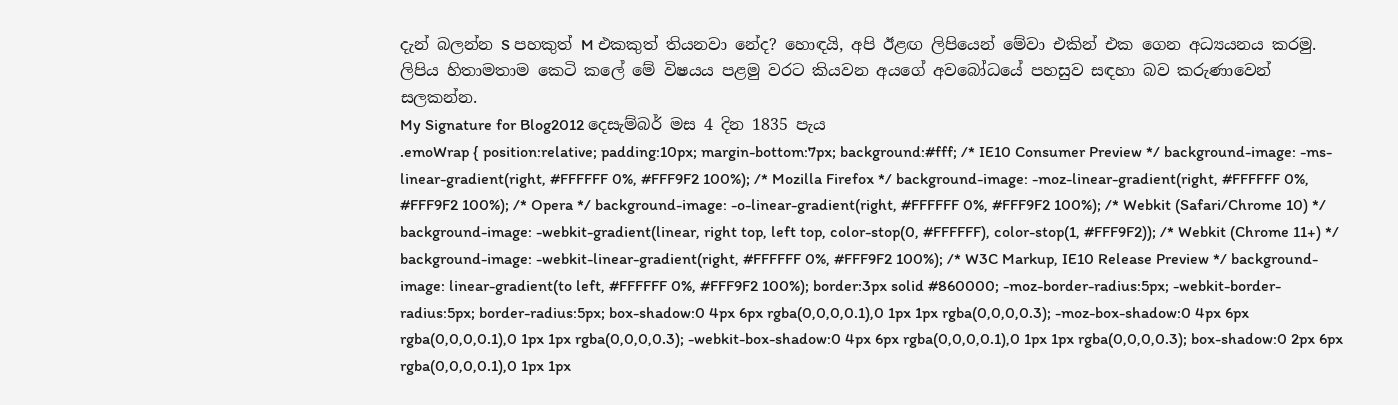දැන් බලන්න S පහකුත් M එකකුත් තියනවා නේද? හොඳයි, අපි ඊළඟ ලිපියෙන් මේවා එකින් එක ගෙන අධ්‍යයනය කරමු. ලිපිය හිතාමතාම කෙටි කලේ මේ විෂයය පළමු වරට කියවන අයගේ අවබෝධයේ පහසුව සඳහා බව කරුණාවෙන් සලකන්න.
My Signature for Blog2012 දෙසැම්බර් මස 4 දින 1835 පැය
.emoWrap { position:relative; padding:10px; margin-bottom:7px; background:#fff; /* IE10 Consumer Preview */ background-image: -ms-linear-gradient(right, #FFFFFF 0%, #FFF9F2 100%); /* Mozilla Firefox */ background-image: -moz-linear-gradient(right, #FFFFFF 0%, #FFF9F2 100%); /* Opera */ background-image: -o-linear-gradient(right, #FFFFFF 0%, #FFF9F2 100%); /* Webkit (Safari/Chrome 10) */ background-image: -webkit-gradient(linear, right top, left top, color-stop(0, #FFFFFF), color-stop(1, #FFF9F2)); /* Webkit (Chrome 11+) */ background-image: -webkit-linear-gradient(right, #FFFFFF 0%, #FFF9F2 100%); /* W3C Markup, IE10 Release Preview */ background-image: linear-gradient(to left, #FFFFFF 0%, #FFF9F2 100%); border:3px solid #860000; -moz-border-radius:5px; -webkit-border-radius:5px; border-radius:5px; box-shadow:0 4px 6px rgba(0,0,0,0.1),0 1px 1px rgba(0,0,0,0.3); -moz-box-shadow:0 4px 6px rgba(0,0,0,0.1),0 1px 1px rgba(0,0,0,0.3); -webkit-box-shadow:0 4px 6px rgba(0,0,0,0.1),0 1px 1px rgba(0,0,0,0.3); box-shadow:0 2px 6px rgba(0,0,0,0.1),0 1px 1px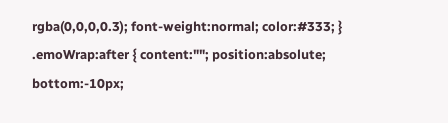rgba(0,0,0,0.3); font-weight:normal; color:#333; } .emoWrap:after { content:""; position:absolute; bottom:-10px;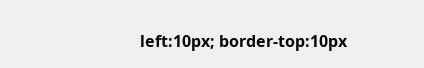left:10px; border-top:10px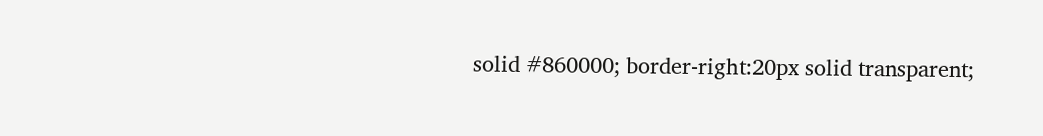solid #860000; border-right:20px solid transparent;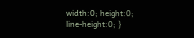width:0; height:0; line-height:0; }